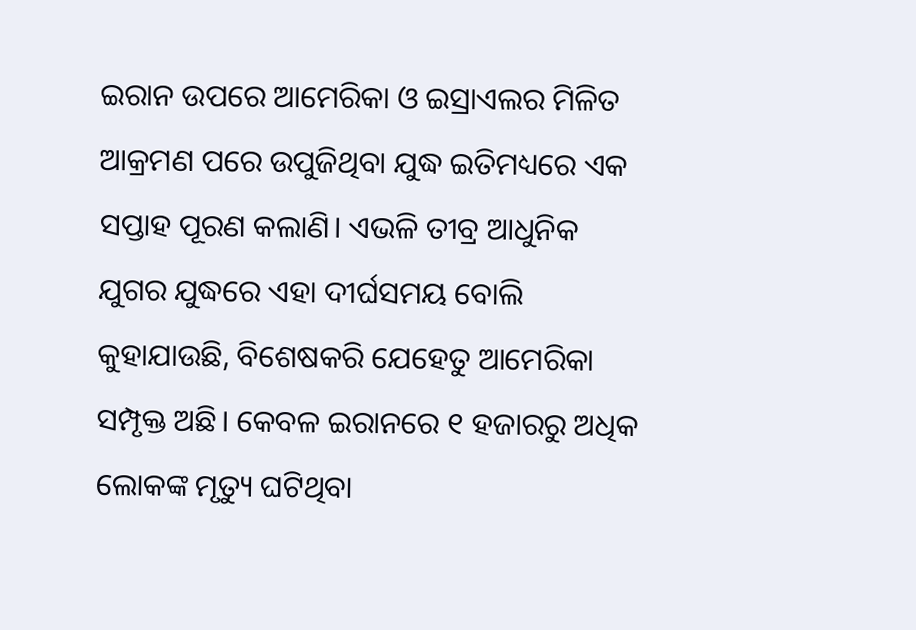ଇରାନ ଉପରେ ଆମେରିକା ଓ ଇସ୍ରାଏଲର ମିଳିତ ଆକ୍ରମଣ ପରେ ଉପୁଜିଥିବା ଯୁଦ୍ଧ ଇତିମଧ୍ୟରେ ଏକ ସପ୍ତାହ ପୂରଣ କଲାଣି। ଏଭଳି ତୀବ୍ର ଆଧୁନିକ ଯୁଗର ଯୁଦ୍ଧରେ ଏହା ଦୀର୍ଘସମୟ ବୋଲି କୁହାଯାଉଛି, ବିଶେଷକରି ଯେହେତୁ ଆମେରିକା ସମ୍ପୃକ୍ତ ଅଛି। କେବଳ ଇରାନରେ ୧ ହଜାରରୁ ଅଧିକ ଲୋକଙ୍କ ମୃତ୍ୟୁ ଘଟିଥିବା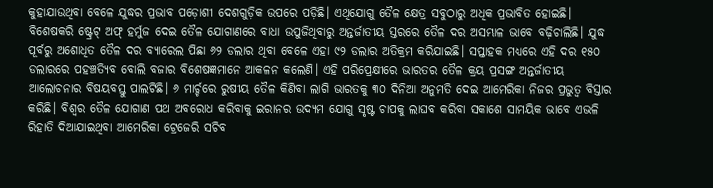କୁହାଯାଉଥିବା ବେଳେ ଯୁଦ୍ଧର ପ୍ରଭାବ ପଡ଼ୋଶୀ ଦେଶଗୁଡ଼ିକ ଉପରେ ପଡ଼ିଛି। ଏଥିଯୋଗୁ ତୈଳ କ୍ଷେତ୍ର ସବୁଠାରୁ ଅଧିକ ପ୍ରଭାବିତ ହୋଇଛି। ବିଶେଷକରି ଷ୍ଟ୍ରେଟ୍ ଅଫ୍ ହର୍ମୁଜ ଦେଇ ତୈଳ ଯୋଗାଣରେ ବାଧା ଉପୁଜିଥିବାରୁ ଅନ୍ତର୍ଜାତୀୟ ସ୍ତରରେ ତୈଳ ଦର ଅସମ୍ଭାଳ ଭାବେ ବଢ଼ିଚାଲିଛି। ଯୁଦ୍ଧ ପୂର୍ବରୁ ଅଶୋଧିତ ତୈଳ ଦର ବ୍ୟାରେଲ ପିଛା ୬୨ ଡଲାର ଥିବା ବେଳେ ଏହା ୯୨ ଡଲାର ଅତିକ୍ରମ କରିଯାଇଛି। ସପ୍ତାହକ ମଧ୍ୟରେ ଏହି ଦର ୧୫୦ ଡଲାରରେ ପହଞ୍ଚତ୍ୟିବ ବୋଲି ବଜାର ବିଶେଷଜ୍ଞମାନେ ଆକଳନ କଲେଣି। ଏହି ପରିପ୍ରେକ୍ଷୀରେ ଭାରତର ତୈଳ କ୍ରୟ ପ୍ରସଙ୍ଗ ଅନ୍ତର୍ଜାତୀୟ ଆଲୋଚନାର ବିଷୟବସ୍ତୁ ପାଲଟିଛି। ୬ ମାର୍ଚ୍ଚରେ ରୁଷୀୟ ତୈଳ କିଣିବା ଲାଗି ଭାରତକୁ ୩୦ ଦିନିଆ ଅନୁମତି ଦେଇ ଆମେରିକା ନିଜର ପ୍ରଭୁତ୍ୱ ବିସ୍ତାର କରିଛି। ବିଶ୍ୱର ତୈଳ ଯୋଗାଣ ପଥ ଅବରୋଧ କରିବାକୁ ଇରାନର ଉଦ୍ୟମ ଯୋଗୁ ସୃଷ୍ଟ ଚାପକୁ ଲାଘବ କରିବା ସକାଶେ ସାମୟିକ ଭାବେ ଏଭଳି ରିହାତି ଦିଆଯାଇଥିବା ଆମେରିକା ଟ୍ରେଜେରି ସଚିବ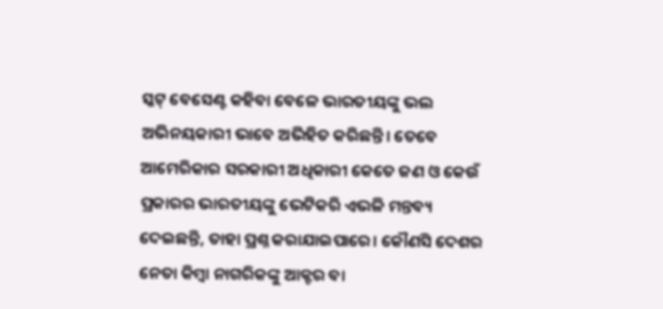ସ୍କଟ୍ ବେସେଣ୍ଟ କହିବା ବେଳେ ଭାରତୀୟଙ୍କୁ ଭଲ ଅଭିନୟକାରୀ ଭାବେ ଅଭିହିତ କରିଛନ୍ତି। ତେବେ ଆମେରିକାର ସରକାରୀ ଅଧିକାରୀ କେତେ ଜଣ ଓ କେଉଁ ପ୍ରକାରର ଭାରତୀୟଙ୍କୁ ଭେଟିକରି ଏଭଳି ମନ୍ତବ୍ୟ ଦେଇଛନ୍ତି, ତାହା ପ୍ରଶ୍ନ କରାଯାଇପାରେ। କୌଣସି ଦେଶର ନେତା କିମ୍ବା ନାଗରିକଙ୍କୁ ଆକ୍ଟର ବା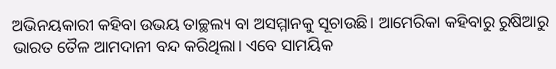ଅଭିନୟକାରୀ କହିବା ଉଭୟ ତାଚ୍ଛଲ୍ୟ ବା ଅସମ୍ମାନକୁ ସୂଚାଉଛି। ଆମେରିକା କହିବାରୁ ରୁଷିଆରୁ ଭାରତ ତୈଳ ଆମଦାନୀ ବନ୍ଦ କରିଥିଲା। ଏବେ ସାମୟିକ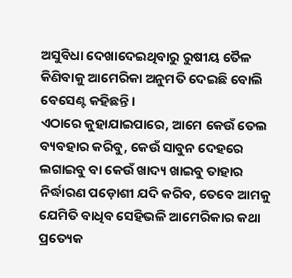ଅସୁବିଧା ଦେଖାଦେଇଥିବାରୁ ରୁଷୀୟ ତୈଳ କିଣିବାକୁ ଆମେରିକା ଅନୁମତି ଦେଇଛି ବୋଲି ବେସେଣ୍ଟ କହିଛନ୍ତି।
ଏଠାରେ କୁହାଯାଇପାରେ, ଆମେ କେଉଁ ତେଲ ବ୍ୟବହାର କରିବୁ, କେଉଁ ସାବୁନ ଦେହରେ ଲଗାଇବୁ ବା କେଉଁ ଖାଦ୍ୟ ଖାଇବୁ ତାହାର ନିର୍ଦ୍ଧାରଣ ପଡ଼ୋଶୀ ଯଦି କରିବ, ତେବେ ଆମକୁ ଯେମିତି ବାଧିବ ସେହିଭଳି ଆମେରିକାର କଥା ପ୍ରତ୍ୟେକ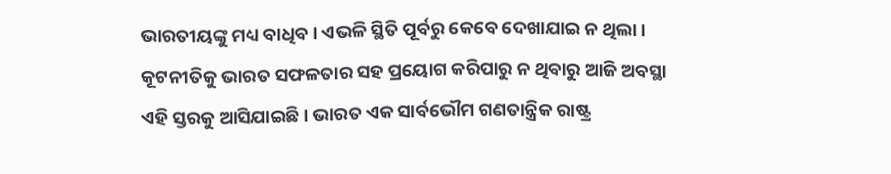ଭାରତୀୟଙ୍କୁ ମଧ୍ୟ ବାଧିବ। ଏଭଳି ସ୍ଥିତି ପୂର୍ବରୁ କେବେ ଦେଖାଯାଇ ନ ଥିଲା। କୂଟନୀତିକୁ ଭାରତ ସଫଳତାର ସହ ପ୍ରୟୋଗ କରିପାରୁ ନ ଥିବାରୁ ଆଜି ଅବସ୍ଥା ଏହି ସ୍ତରକୁ ଆସିଯାଇଛି। ଭାରତ ଏକ ସାର୍ବଭୌମ ଗଣତାନ୍ତ୍ରିକ ରାଷ୍ଟ୍ର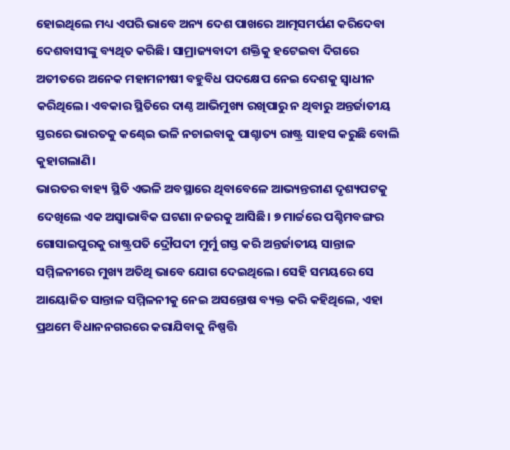ହୋଇଥିଲେ ମଧ୍ୟ ଏପରି ଭାବେ ଅନ୍ୟ ଦେଶ ପାଖରେ ଆତ୍ମସମର୍ପଣ କରିଦେବା ଦେଶବାସୀଙ୍କୁ ବ୍ୟଥିତ କରିଛି। ସାମ୍ରାଜ୍ୟବାଦୀ ଶକ୍ତିକୁ ହଟେଇବା ଦିଗରେ ଅତୀତରେ ଅନେକ ମହାମନୀଷୀ ବହୁବିଧ ପଦକ୍ଷେପ ନେଇ ଦେଶକୁ ସ୍ବାଧୀନ କରିଥିଲେ। ଏବକାର ସ୍ଥିତିରେ ଦାଣ୍ଠ ଆଭିମୁଖ୍ୟ ରଖିପାରୁ ନ ଥିବାରୁ ଅନ୍ତର୍ଜାତୀୟ ସ୍ତରରେ ଭାରତକୁ କଣ୍ଢେଇ ଭଳି ନଚାଇବାକୁ ପାଶ୍ଚାତ୍ୟ ରାଷ୍ଟ୍ର ସାହସ କରୁଛି ବୋଲି କୁହାଗଲାଣି।
ଭାରତର ବାହ୍ୟ ସ୍ଥିତି ଏଭଳି ଅବସ୍ଥାରେ ଥିବାବେଳେ ଆଭ୍ୟନ୍ତରୀଣ ଦୃଶ୍ୟପଟକୁ ଦେଖିଲେ ଏକ ଅସ୍ବାଭାବିକ ଘଟଣା ନଜରକୁ ଆସିଛି। ୭ ମାର୍ଚ୍ଚରେ ପଶ୍ଚିମବଙ୍ଗର ଗୋସାଇପୁରକୁ ରାଷ୍ଟ୍ରପତି ଦ୍ରୌପଦୀ ମୁର୍ମୁ ଗସ୍ତ କରି ଅନ୍ତର୍ଜାତୀୟ ସାନ୍ତାଳ ସମ୍ମିଳନୀରେ ମୁଖ୍ୟ ଅତିଥି ଭାବେ ଯୋଗ ଦେଇଥିଲେ। ସେହି ସମୟରେ ସେ ଆୟୋଜିତ ସାନ୍ତାଳ ସମ୍ମିଳନୀକୁ ନେଇ ଅସନ୍ତୋଷ ବ୍ୟକ୍ତ କରି କହିଥିଲେ, ଏହା ପ୍ରଥମେ ବିଧାନନଗରରେ କରାଯିବାକୁ ନିଷ୍ପତ୍ତି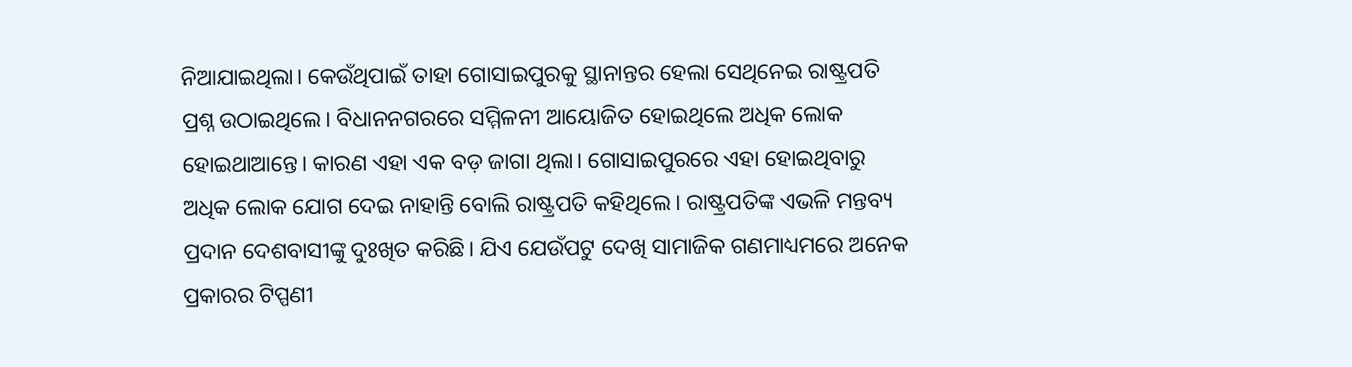ନିଆଯାଇଥିଲା। କେଉଁଥିପାଇଁ ତାହା ଗୋସାଇପୁରକୁ ସ୍ଥାନାନ୍ତର ହେଲା ସେଥିନେଇ ରାଷ୍ଟ୍ରପତି ପ୍ରଶ୍ନ ଉଠାଇଥିଲେ। ବିଧାନନଗରରେ ସମ୍ମିଳନୀ ଆୟୋଜିତ ହୋଇଥିଲେ ଅଧିକ ଲୋକ ହୋଇଥାଆନ୍ତେ। କାରଣ ଏହା ଏକ ବଡ଼ ଜାଗା ଥିଲା। ଗୋସାଇପୁରରେ ଏହା ହୋଇଥିବାରୁ ଅଧିକ ଲୋକ ଯୋଗ ଦେଇ ନାହାନ୍ତି ବୋଲି ରାଷ୍ଟ୍ରପତି କହିଥିଲେ। ରାଷ୍ଟ୍ରପତିଙ୍କ ଏଭଳି ମନ୍ତବ୍ୟ ପ୍ରଦାନ ଦେଶବାସୀଙ୍କୁ ଦୁଃଖିତ କରିଛି। ଯିଏ ଯେଉଁପଟୁ ଦେଖି ସାମାଜିକ ଗଣମାଧ୍ୟମରେ ଅନେକ ପ୍ରକାରର ଟିପ୍ପଣୀ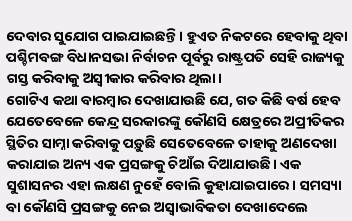ଦେବାର ସୁଯୋଗ ପାଇଯାଇଛନ୍ତି। ହୁଏତ ନିକଟରେ ହେବାକୁ ଥିବା ପଶ୍ଚିମବଙ୍ଗ ବିଧାନସଭା ନିର୍ବାଚନ ପୂର୍ବରୁ ରାଷ୍ଟ୍ରପତି ସେହି ରାଜ୍ୟକୁ ଗସ୍ତ କରିବାକୁ ଅସ୍ବୀକାର କରିବାର ଥିଲା।
ଗୋଟିଏ କଥା ବାରମ୍ବାର ଦେଖାଯାଉଛି ଯେ, ଗତ କିଛି ବର୍ଷ ହେବ ଯେତେବେଳେ କେନ୍ଦ୍ର ସରକାରଙ୍କୁ କୌଣସି କ୍ଷେତ୍ରରେ ଅପ୍ରୀତିକର ସ୍ଥିତିର ସାମ୍ନା କରିବାକୁ ପଡ଼ୁଛି ସେତେବେଳେ ତାହାକୁ ଅଣଦେଖା କରାଯାଇ ଅନ୍ୟ ଏକ ପ୍ରସଙ୍ଗକୁ ଚିଆଁଇ ଦିଆଯାଉଛି। ଏକ ସୁଶାସନର ଏହା ଲକ୍ଷଣ ନୁହେଁ ବୋଲି କୁହାଯାଇପାରେ। ସମସ୍ୟା ବା କୌଣସି ପ୍ରସଙ୍ଗକୁ ନେଇ ଅସ୍ବାଭାବିକତା ଦେଖାଦେଲେ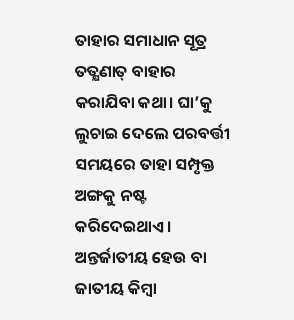ତାହାର ସମାଧାନ ସୂତ୍ର ତତ୍କ୍ଷଣାତ୍ ବାହାର କରାଯିବା କଥା। ଘା’କୁ ଲୁଚାଇ ଦେଲେ ପରବର୍ତ୍ତୀ ସମୟରେ ତାହା ସମ୍ପୃକ୍ତ ଅଙ୍ଗକୁ ନଷ୍ଟ କରିଦେଇଥାଏ। ଅନ୍ତର୍ଜାତୀୟ ହେଉ ବା ଜାତୀୟ କିମ୍ବା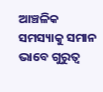ଆଞ୍ଚଳିକ ସମସ୍ୟାକୁ ସମାନ ଭାବେ ଗୁରୁତ୍ୱ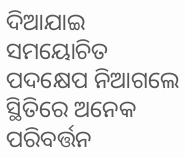ଦିଆଯାଇ ସମୟୋଚିତ ପଦକ୍ଷେପ ନିଆଗଲେ ସ୍ଥିତିରେ ଅନେକ ପରିବର୍ତ୍ତନ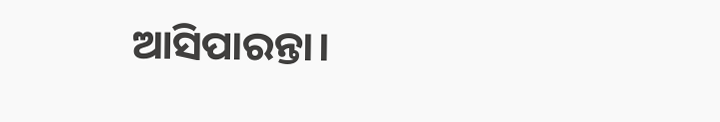ଆସିପାରନ୍ତା।